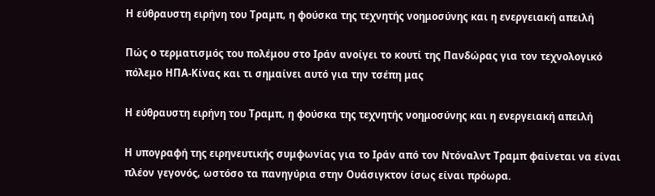Η εύθραυστη ειρήνη του Τραμπ, η φούσκα της τεχνητής νοημοσύνης και η ενεργειακή απειλή

Πώς ο τερματισμός του πολέμου στο Ιράν ανοίγει το κουτί της Πανδώρας για τον τεχνολογικό πόλεμο ΗΠΑ-Κίνας και τι σημαίνει αυτό για την τσέπη μας

Η εύθραυστη ειρήνη του Τραμπ, η φούσκα της τεχνητής νοημοσύνης και η ενεργειακή απειλή

Η υπογραφή της ειρηνευτικής συμφωνίας για το Ιράν από τον Ντόναλντ Τραμπ φαίνεται να είναι πλέον γεγονός, ωστόσο τα πανηγύρια στην Ουάσιγκτον ίσως είναι πρόωρα.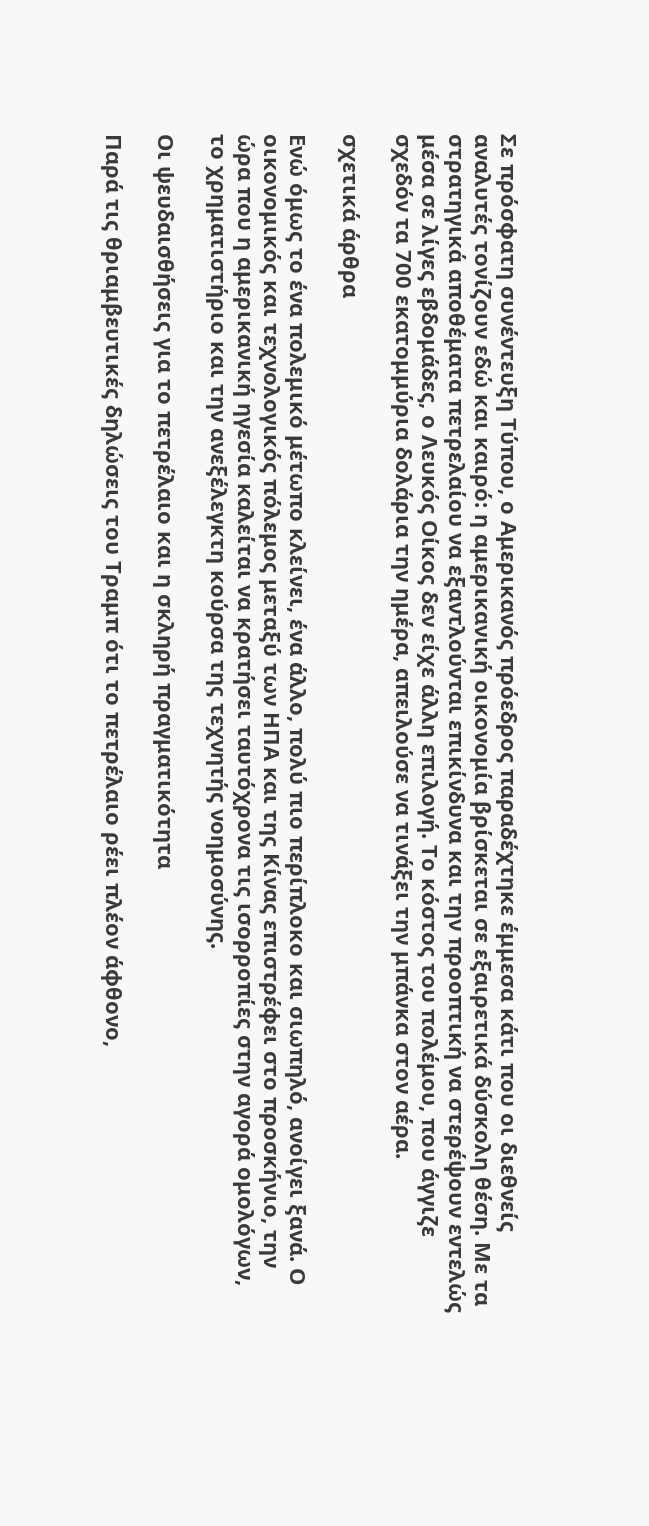Σε πρόσφατη συνέντευξη Τύπου, ο Αμερικανός πρόεδρος παραδέχτηκε έμμεσα κάτι που οι διεθνείς αναλυτές τονίζουν εδώ και καιρό: η αμερικανική οικονομία βρίσκεται σε εξαιρετικά δύσκολη θέση. Με τα στρατηγικά αποθέματα πετρελαίου να εξαντλούνται επικίνδυνα και την προοπτική να στερέψουν εντελώς μέσα σε λίγες εβδομάδες, ο Λευκός Οίκος δεν είχε άλλη επιλογή. Το κόστος του πολέμου, που άγγιζε σχεδόν τα 700 εκατομμύρια δολάρια την ημέρα, απειλούσε να τινάξει την μπάνκα στον αέρα.

σχετικά άρθρα

Ενώ όμως το ένα πολεμικό μέτωπο κλείνει, ένα άλλο, πολύ πιο περίπλοκο και σιωπηλό, ανοίγει ξανά. Ο οικονομικός και τεχνολογικός πόλεμος μεταξύ των ΗΠΑ και της Κίνας επιστρέφει στο προσκήνιο, την ώρα που η αμερικανική ηγεσία καλείται να κρατήσει ταυτόχρονα τις ισορροπίες στην αγορά ομολόγων, το χρηματιστήριο και την ανεξέλεγκτη κούρσα της τεχνητής νοημοσύνης.

Οι ψευδαισθήσεις για το πετρέλαιο και η σκληρή πραγματικότητα

Παρά τις θριαμβευτικές δηλώσεις του Τραμπ ότι το πετρέλαιο ρέει πλέον άφθονο,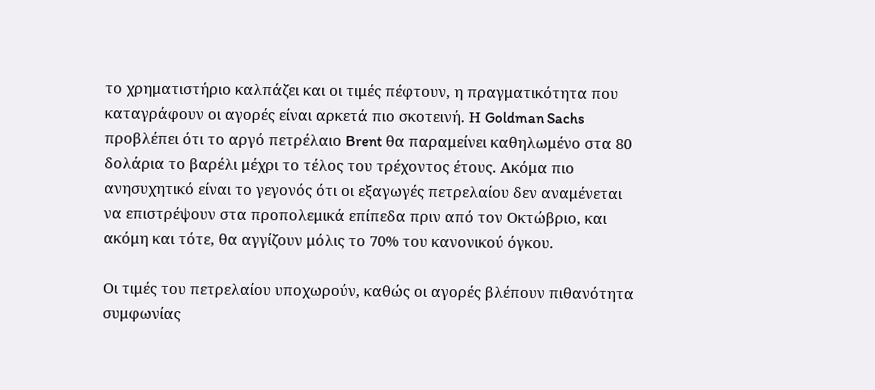το χρηματιστήριο καλπάζει και οι τιμές πέφτουν, η πραγματικότητα που καταγράφουν οι αγορές είναι αρκετά πιο σκοτεινή. Η Goldman Sachs προβλέπει ότι το αργό πετρέλαιο Brent θα παραμείνει καθηλωμένο στα 80 δολάρια το βαρέλι μέχρι το τέλος του τρέχοντος έτους. Ακόμα πιο ανησυχητικό είναι το γεγονός ότι οι εξαγωγές πετρελαίου δεν αναμένεται να επιστρέψουν στα προπολεμικά επίπεδα πριν από τον Οκτώβριο, και ακόμη και τότε, θα αγγίζουν μόλις το 70% του κανονικού όγκου.

Οι τιμές του πετρελαίου υποχωρούν, καθώς οι αγορές βλέπουν πιθανότητα συμφωνίας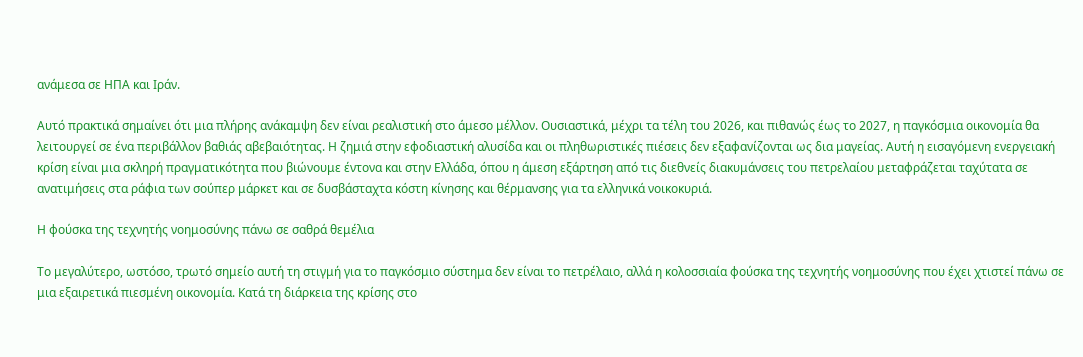ανάμεσα σε ΗΠΑ και Ιράν.

Αυτό πρακτικά σημαίνει ότι μια πλήρης ανάκαμψη δεν είναι ρεαλιστική στο άμεσο μέλλον. Ουσιαστικά, μέχρι τα τέλη του 2026, και πιθανώς έως το 2027, η παγκόσμια οικονομία θα λειτουργεί σε ένα περιβάλλον βαθιάς αβεβαιότητας. Η ζημιά στην εφοδιαστική αλυσίδα και οι πληθωριστικές πιέσεις δεν εξαφανίζονται ως δια μαγείας. Αυτή η εισαγόμενη ενεργειακή κρίση είναι μια σκληρή πραγματικότητα που βιώνουμε έντονα και στην Ελλάδα, όπου η άμεση εξάρτηση από τις διεθνείς διακυμάνσεις του πετρελαίου μεταφράζεται ταχύτατα σε ανατιμήσεις στα ράφια των σούπερ μάρκετ και σε δυσβάσταχτα κόστη κίνησης και θέρμανσης για τα ελληνικά νοικοκυριά.

Η φούσκα της τεχνητής νοημοσύνης πάνω σε σαθρά θεμέλια

Το μεγαλύτερο, ωστόσο, τρωτό σημείο αυτή τη στιγμή για το παγκόσμιο σύστημα δεν είναι το πετρέλαιο, αλλά η κολοσσιαία φούσκα της τεχνητής νοημοσύνης που έχει χτιστεί πάνω σε μια εξαιρετικά πιεσμένη οικονομία. Κατά τη διάρκεια της κρίσης στο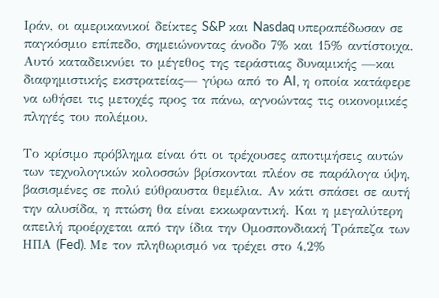Ιράν, οι αμερικανικοί δείκτες S&P και Nasdaq υπεραπέδωσαν σε παγκόσμιο επίπεδο, σημειώνοντας άνοδο 7% και 15% αντίστοιχα. Αυτό καταδεικνύει το μέγεθος της τεράστιας δυναμικής —και διαφημιστικής εκστρατείας— γύρω από το AI, η οποία κατάφερε να ωθήσει τις μετοχές προς τα πάνω, αγνοώντας τις οικονομικές πληγές του πολέμου.

Το κρίσιμο πρόβλημα είναι ότι οι τρέχουσες αποτιμήσεις αυτών των τεχνολογικών κολοσσών βρίσκονται πλέον σε παράλογα ύψη, βασισμένες σε πολύ εύθραυστα θεμέλια. Αν κάτι σπάσει σε αυτή την αλυσίδα, η πτώση θα είναι εκκωφαντική. Και η μεγαλύτερη απειλή προέρχεται από την ίδια την Ομοσπονδιακή Τράπεζα των ΗΠΑ (Fed). Με τον πληθωρισμό να τρέχει στο 4,2%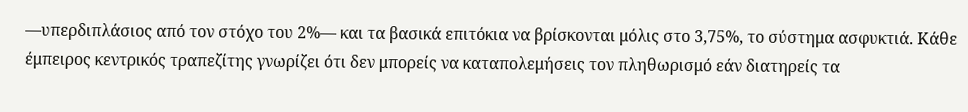—υπερδιπλάσιος από τον στόχο του 2%— και τα βασικά επιτόκια να βρίσκονται μόλις στο 3,75%, το σύστημα ασφυκτιά. Κάθε έμπειρος κεντρικός τραπεζίτης γνωρίζει ότι δεν μπορείς να καταπολεμήσεις τον πληθωρισμό εάν διατηρείς τα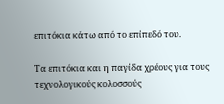επιτόκια κάτω από το επίπεδό του.

Τα επιτόκια και η παγίδα χρέους για τους τεχνολογικούς κολοσσούς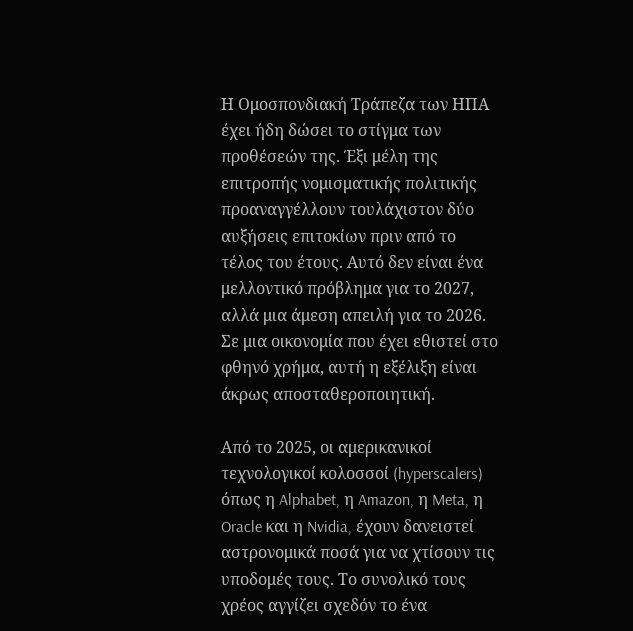Η Ομοσπονδιακή Τράπεζα των ΗΠΑ έχει ήδη δώσει το στίγμα των προθέσεών της. Έξι μέλη της επιτροπής νομισματικής πολιτικής προαναγγέλλουν τουλάχιστον δύο αυξήσεις επιτοκίων πριν από το τέλος του έτους. Αυτό δεν είναι ένα μελλοντικό πρόβλημα για το 2027, αλλά μια άμεση απειλή για το 2026. Σε μια οικονομία που έχει εθιστεί στο φθηνό χρήμα, αυτή η εξέλιξη είναι άκρως αποσταθεροποιητική.

Από το 2025, οι αμερικανικοί τεχνολογικοί κολοσσοί (hyperscalers) όπως η Alphabet, η Amazon, η Meta, η Oracle και η Nvidia, έχουν δανειστεί αστρονομικά ποσά για να χτίσουν τις υποδομές τους. Το συνολικό τους χρέος αγγίζει σχεδόν το ένα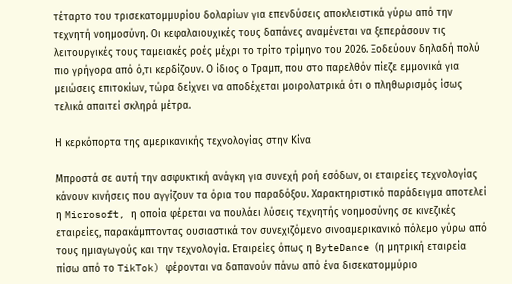τέταρτο του τρισεκατομμυρίου δολαρίων για επενδύσεις αποκλειστικά γύρω από την τεχνητή νοημοσύνη. Οι κεφαλαιουχικές τους δαπάνες αναμένεται να ξεπεράσουν τις λειτουργικές τους ταμειακές ροές μέχρι το τρίτο τρίμηνο του 2026. Ξοδεύουν δηλαδή πολύ πιο γρήγορα από ό,τι κερδίζουν. Ο ίδιος ο Τραμπ, που στο παρελθόν πίεζε εμμονικά για μειώσεις επιτοκίων, τώρα δείχνει να αποδέχεται μοιρολατρικά ότι ο πληθωρισμός ίσως τελικά απαιτεί σκληρά μέτρα.

Η κερκόπορτα της αμερικανικής τεχνολογίας στην Κίνα

Μπροστά σε αυτή την ασφυκτική ανάγκη για συνεχή ροή εσόδων, οι εταιρείες τεχνολογίας κάνουν κινήσεις που αγγίζουν τα όρια του παραδόξου. Χαρακτηριστικό παράδειγμα αποτελεί η Microsoft, η οποία φέρεται να πουλάει λύσεις τεχνητής νοημοσύνης σε κινεζικές εταιρείες, παρακάμπτοντας ουσιαστικά τον συνεχιζόμενο σινοαμερικανικό πόλεμο γύρω από τους ημιαγωγούς και την τεχνολογία. Εταιρείες όπως η ByteDance (η μητρική εταιρεία πίσω από το TikTok) φέρονται να δαπανούν πάνω από ένα δισεκατομμύριο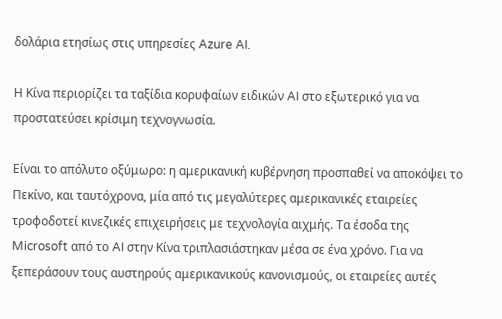δολάρια ετησίως στις υπηρεσίες Azure AI.

Η Κίνα περιορίζει τα ταξίδια κορυφαίων ειδικών AI στο εξωτερικό για να προστατεύσει κρίσιμη τεχνογνωσία.

Είναι το απόλυτο οξύμωρο: η αμερικανική κυβέρνηση προσπαθεί να αποκόψει το Πεκίνο, και ταυτόχρονα, μία από τις μεγαλύτερες αμερικανικές εταιρείες τροφοδοτεί κινεζικές επιχειρήσεις με τεχνολογία αιχμής. Τα έσοδα της Microsoft από το AI στην Κίνα τριπλασιάστηκαν μέσα σε ένα χρόνο. Για να ξεπεράσουν τους αυστηρούς αμερικανικούς κανονισμούς, οι εταιρείες αυτές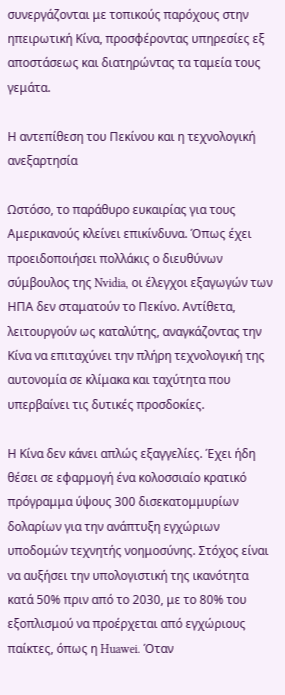συνεργάζονται με τοπικούς παρόχους στην ηπειρωτική Κίνα, προσφέροντας υπηρεσίες εξ αποστάσεως και διατηρώντας τα ταμεία τους γεμάτα.

Η αντεπίθεση του Πεκίνου και η τεχνολογική ανεξαρτησία

Ωστόσο, το παράθυρο ευκαιρίας για τους Αμερικανούς κλείνει επικίνδυνα. Όπως έχει προειδοποιήσει πολλάκις ο διευθύνων σύμβουλος της Nvidia, οι έλεγχοι εξαγωγών των ΗΠΑ δεν σταματούν το Πεκίνο. Αντίθετα, λειτουργούν ως καταλύτης, αναγκάζοντας την Κίνα να επιταχύνει την πλήρη τεχνολογική της αυτονομία σε κλίμακα και ταχύτητα που υπερβαίνει τις δυτικές προσδοκίες.

Η Κίνα δεν κάνει απλώς εξαγγελίες. Έχει ήδη θέσει σε εφαρμογή ένα κολοσσιαίο κρατικό πρόγραμμα ύψους 300 δισεκατομμυρίων δολαρίων για την ανάπτυξη εγχώριων υποδομών τεχνητής νοημοσύνης. Στόχος είναι να αυξήσει την υπολογιστική της ικανότητα κατά 50% πριν από το 2030, με το 80% του εξοπλισμού να προέρχεται από εγχώριους παίκτες, όπως η Huawei. Όταν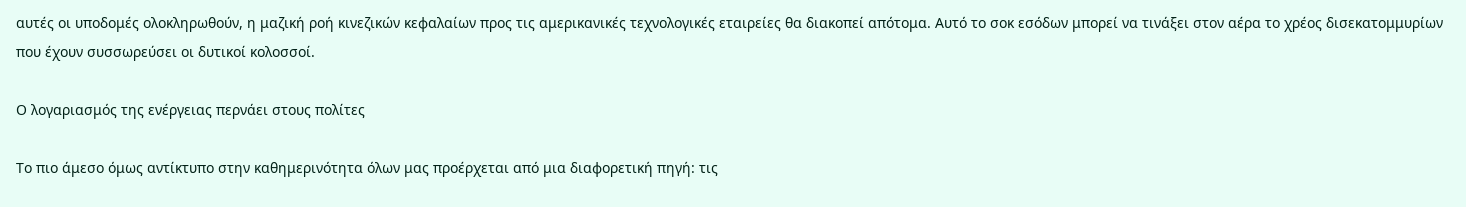αυτές οι υποδομές ολοκληρωθούν, η μαζική ροή κινεζικών κεφαλαίων προς τις αμερικανικές τεχνολογικές εταιρείες θα διακοπεί απότομα. Αυτό το σοκ εσόδων μπορεί να τινάξει στον αέρα το χρέος δισεκατομμυρίων που έχουν συσσωρεύσει οι δυτικοί κολοσσοί.

Ο λογαριασμός της ενέργειας περνάει στους πολίτες

Το πιο άμεσο όμως αντίκτυπο στην καθημερινότητα όλων μας προέρχεται από μια διαφορετική πηγή: τις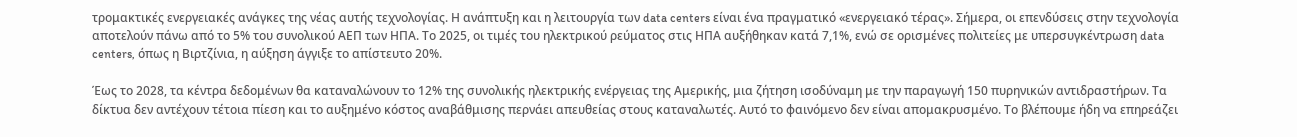τρομακτικές ενεργειακές ανάγκες της νέας αυτής τεχνολογίας. Η ανάπτυξη και η λειτουργία των data centers είναι ένα πραγματικό «ενεργειακό τέρας». Σήμερα, οι επενδύσεις στην τεχνολογία αποτελούν πάνω από το 5% του συνολικού ΑΕΠ των ΗΠΑ. Το 2025, οι τιμές του ηλεκτρικού ρεύματος στις ΗΠΑ αυξήθηκαν κατά 7,1%, ενώ σε ορισμένες πολιτείες με υπερσυγκέντρωση data centers, όπως η Βιρτζίνια, η αύξηση άγγιξε το απίστευτο 20%.

Έως το 2028, τα κέντρα δεδομένων θα καταναλώνουν το 12% της συνολικής ηλεκτρικής ενέργειας της Αμερικής, μια ζήτηση ισοδύναμη με την παραγωγή 150 πυρηνικών αντιδραστήρων. Τα δίκτυα δεν αντέχουν τέτοια πίεση και το αυξημένο κόστος αναβάθμισης περνάει απευθείας στους καταναλωτές. Αυτό το φαινόμενο δεν είναι απομακρυσμένο. Το βλέπουμε ήδη να επηρεάζει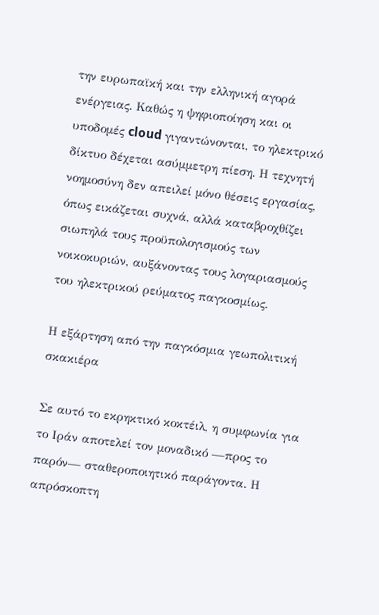την ευρωπαϊκή και την ελληνική αγορά ενέργειας. Καθώς η ψηφιοποίηση και οι υποδομές cloud γιγαντώνονται, το ηλεκτρικό δίκτυο δέχεται ασύμμετρη πίεση. Η τεχνητή νοημοσύνη δεν απειλεί μόνο θέσεις εργασίας, όπως εικάζεται συχνά, αλλά καταβροχθίζει σιωπηλά τους προϋπολογισμούς των νοικοκυριών, αυξάνοντας τους λογαριασμούς του ηλεκτρικού ρεύματος παγκοσμίως.

Η εξάρτηση από την παγκόσμια γεωπολιτική σκακιέρα

Σε αυτό το εκρηκτικό κοκτέιλ, η συμφωνία για το Ιράν αποτελεί τον μοναδικό —προς το παρόν— σταθεροποιητικό παράγοντα. Η απρόσκοπτη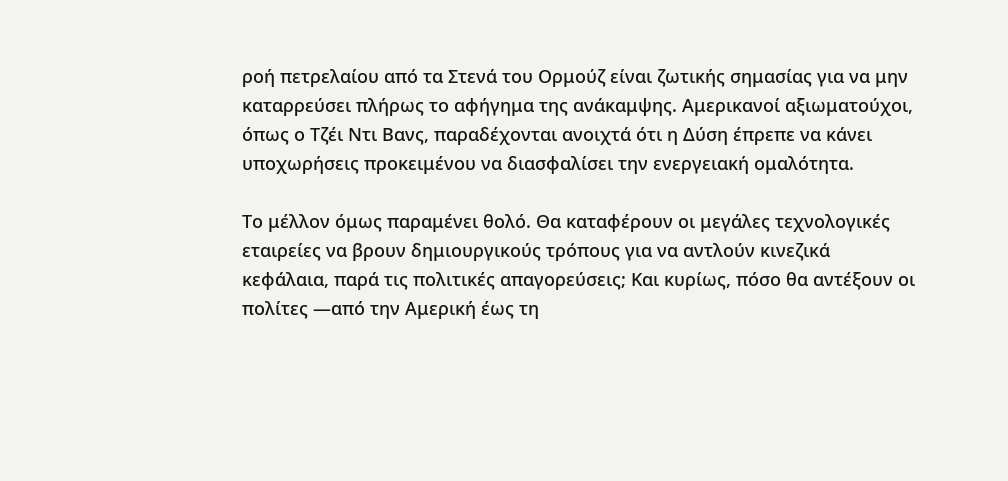ροή πετρελαίου από τα Στενά του Ορμούζ είναι ζωτικής σημασίας για να μην καταρρεύσει πλήρως το αφήγημα της ανάκαμψης. Αμερικανοί αξιωματούχοι, όπως ο Τζέι Ντι Βανς, παραδέχονται ανοιχτά ότι η Δύση έπρεπε να κάνει υποχωρήσεις προκειμένου να διασφαλίσει την ενεργειακή ομαλότητα.

Το μέλλον όμως παραμένει θολό. Θα καταφέρουν οι μεγάλες τεχνολογικές εταιρείες να βρουν δημιουργικούς τρόπους για να αντλούν κινεζικά κεφάλαια, παρά τις πολιτικές απαγορεύσεις; Και κυρίως, πόσο θα αντέξουν οι πολίτες —από την Αμερική έως τη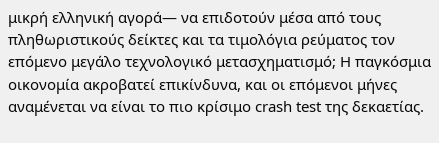μικρή ελληνική αγορά— να επιδοτούν μέσα από τους πληθωριστικούς δείκτες και τα τιμολόγια ρεύματος τον επόμενο μεγάλο τεχνολογικό μετασχηματισμό; Η παγκόσμια οικονομία ακροβατεί επικίνδυνα, και οι επόμενοι μήνες αναμένεται να είναι το πιο κρίσιμο crash test της δεκαετίας.